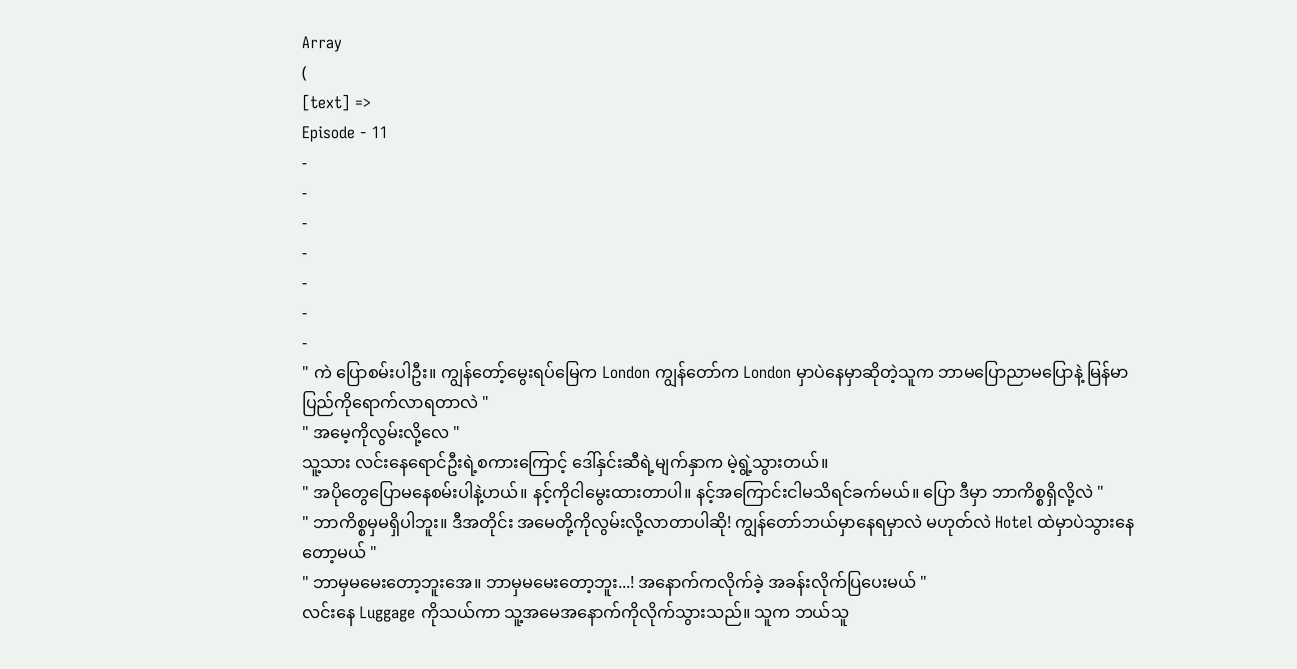Array
(
[text] =>
Episode - 11
-
-
-
-
-
-
-
" ကဲ ပြောစမ်းပါဦး။ ကျွန်တော့်မွေးရပ်မြေက London ကျွန်တော်က London မှာပဲနေမှာဆိုတဲ့သူက ဘာမပြောညာမပြောနဲ့ မြန်မာပြည်ကိုရောက်လာရတာလဲ "
" အမေ့ကိုလွမ်းလို့လေ "
သူ့သား လင်းနေရောင်ဦးရဲ့စကားကြောင့် ဒေါ်နှင်းဆီရဲ့မျက်နှာက မဲ့ရွဲ့သွားတယ်။
" အပိုတွေပြောမနေစမ်းပါနဲ့ဟယ်။ နင့်ကိုငါမွေးထားတာပါ။ နင့်အကြောင်းငါမသိရင်ခက်မယ်။ ပြော ဒီမှာ ဘာကိစ္စရှိလို့လဲ "
" ဘာကိစ္စမှမရှိပါဘူး။ ဒီအတိုင်း အမေတို့ကိုလွမ်းလို့လာတာပါဆို! ကျွန်တော်ဘယ်မှာနေရမှာလဲ မဟုတ်လဲ Hotel ထဲမှာပဲသွားနေတော့မယ် "
" ဘာမှမမေးတော့ဘူးအေ။ ဘာမှမမေးတော့ဘူး...! အနောက်ကလိုက်ခဲ့ အခန်းလိုက်ပြပေးမယ် "
လင်းနေ Luggage ကိုသယ်ကာ သူ့အမေအနောက်ကိုလိုက်သွားသည်။ သူက ဘယ်သူ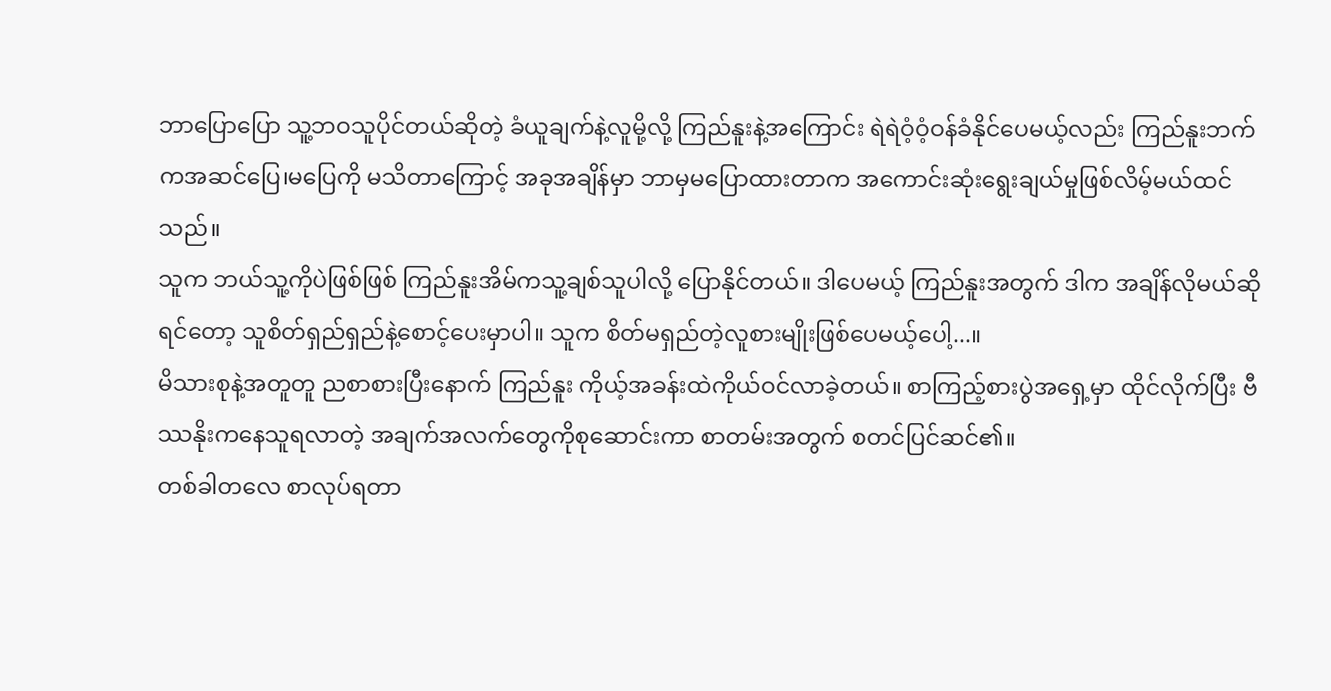ဘာပြောပြော သူ့ဘဝသူပိုင်တယ်ဆိုတဲ့ ခံယူချက်နဲ့လူမို့လို့ ကြည်နူးနဲ့အကြောင်း ရဲရဲဝံ့ဝံ့ဝန်ခံနိုင်ပေမယ့်လည်း ကြည်နူးဘက်ကအဆင်ပြေ၊မပြေကို မသိတာကြောင့် အခုအချိန်မှာ ဘာမှမပြောထားတာက အကောင်းဆုံးရွေးချယ်မှုဖြစ်လိမ့်မယ်ထင်သည်။
သူက ဘယ်သူ့ကိုပဲဖြစ်ဖြစ် ကြည်နူးအိမ်ကသူ့ချစ်သူပါလို့ ပြောနိုင်တယ်။ ဒါပေမယ့် ကြည်နူးအတွက် ဒါက အချိန်လိုမယ်ဆိုရင်တော့ သူစိတ်ရှည်ရှည်နဲ့စောင့်ပေးမှာပါ။ သူက စိတ်မရှည်တဲ့လူစားမျိုးဖြစ်ပေမယ့်ပေါ့...။
မိသားစုနဲ့အတူတူ ညစာစားပြီးနောက် ကြည်နူး ကိုယ့်အခန်းထဲကိုယ်ဝင်လာခဲ့တယ်။ စာကြည့်စားပွဲအရှေ့မှာ ထိုင်လိုက်ပြီး ဗီဿနိုးကနေသူရလာတဲ့ အချက်အလက်တွေကိုစုဆောင်းကာ စာတမ်းအတွက် စတင်ပြင်ဆင်၏။
တစ်ခါတလေ စာလုပ်ရတာ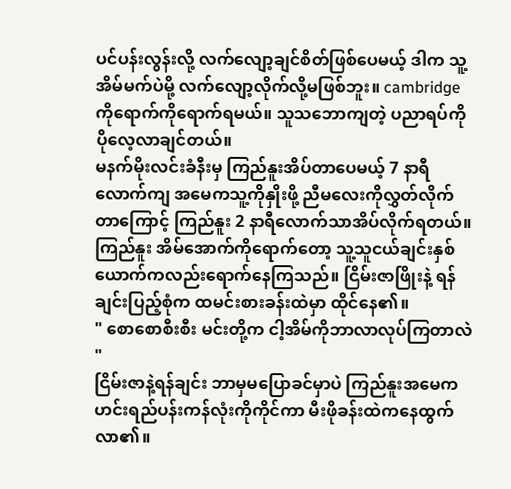ပင်ပန်းလွန်းလို့ လက်လျော့ချင်စိတ်ဖြစ်ပေမယ့် ဒါက သူ့အိမ်မက်ပဲမို့ လက်လျော့လိုက်လို့မဖြစ်ဘူး။ cambridge ကိုရောက်ကိုရောက်ရမယ်။ သူသဘောကျတဲ့ ပညာရပ်ကို ပိုလေ့လာချင်တယ်။
မနက်မိုးလင်းခံနီးမှ ကြည်နူးအိပ်တာပေမယ့် 7 နာရီလောက်ကျ အမေကသူ့ကိုနှိုးဖို့ ညီမလေးကိုလွှတ်လိုက်တာကြောင့် ကြည်နူး 2 နာရီလောက်သာအိပ်လိုက်ရတယ်။ ကြည်နူး အိမ်အောက်ကိုရောက်တော့ သူ့သူငယ်ချင်းနှစ်ယောက်ကလည်းရောက်နေကြသည်။ ငြိမ်းဇာဖြိုးနဲ့ ရန်ချင်းပြည့်စုံက ထမင်းစားခန်းထဲမှာ ထိုင်နေ၏။
" စောစောစီးစီး မင်းတို့က ငါ့အိမ်ကိုဘာလာလုပ်ကြတာလဲ "
ငြိမ်းဇာနဲ့ရန်ချင်း ဘာမှမပြောခင်မှာပဲ ကြည်နူးအမေက ဟင်းရည်ပန်းကန်လုံးကိုကိုင်ကာ မီးဖိုခန်းထဲကနေထွက်လာ၏။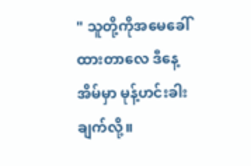" သူတို့ကိုအမေခေါ်ထားတာလေ ဒီနေ့အိမ်မှာ မုန့်ဟင်းခါးချက်လို့။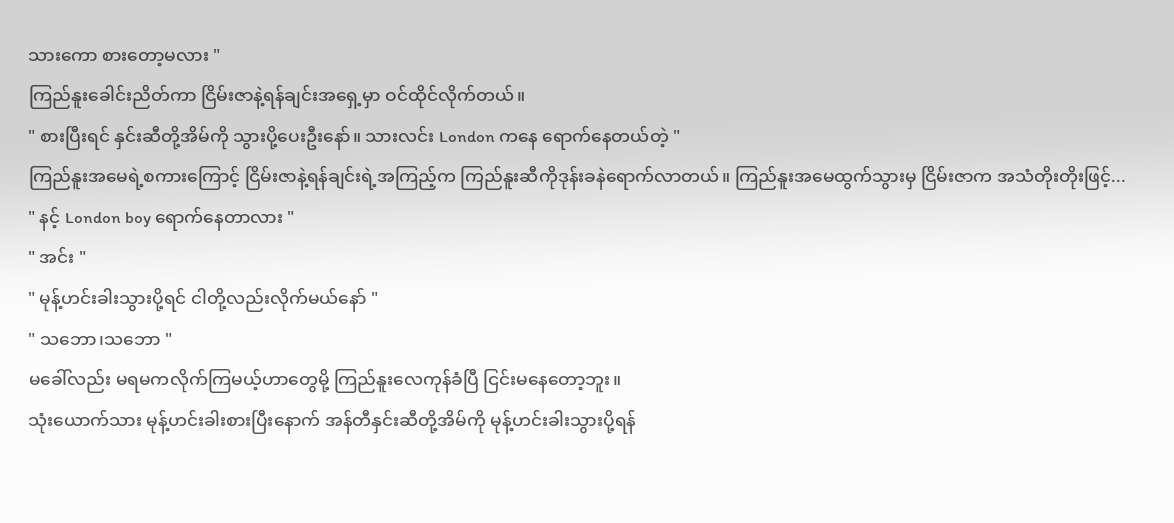သားကော စားတော့မလား "
ကြည်နူးခေါင်းညိတ်ကာ ငြိမ်းဇာနဲ့ရန်ချင်းအရှေ့မှာ ဝင်ထိုင်လိုက်တယ်။
" စားပြီးရင် နှင်းဆီတို့အိမ်ကို သွားပို့ပေးဦးနော်။ သားလင်း London ကနေ ရောက်နေတယ်တဲ့ "
ကြည်နူးအမေရဲ့စကားကြောင့် ငြိမ်းဇာနဲ့ရန်ချင်းရဲ့အကြည့်က ကြည်နူးဆီကိုဒုန်းခနဲရောက်လာတယ်။ ကြည်နူးအမေထွက်သွားမှ ငြိမ်းဇာက အသံတိုးတိုးဖြင့်...
" နင့် London boy ရောက်နေတာလား "
" အင်း "
" မုန့်ဟင်းခါးသွားပို့ရင် ငါတို့လည်းလိုက်မယ်နော် "
" သဘော၊သဘော "
မခေါ်လည်း မရမကလိုက်ကြမယ့်ဟာတွေမို့ ကြည်နူးလေကုန်ခံပြီ ငြင်းမနေတော့ဘူး။
သုံးယောက်သား မုန့်ဟင်းခါးစားပြီးနောက် အန်တီနှင်းဆီတို့အိမ်ကို မုန့်ဟင်းခါးသွားပို့ရန်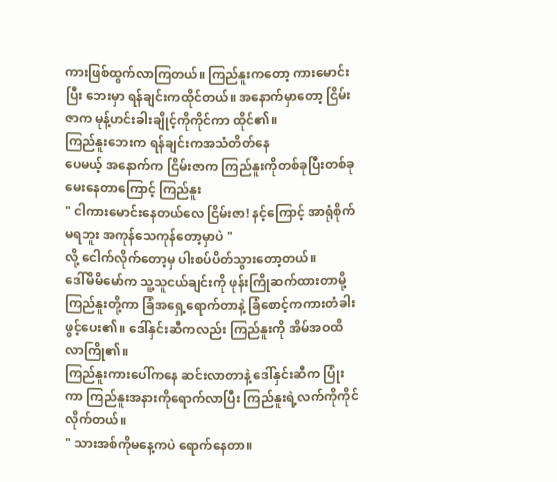ကားဖြစ်ထွက်လာကြတယ်။ ကြည်နူးကတော့ ကားမောင်းပြီး ဘေးမှာ ရန်ချင်းကထိုင်တယ်။ အနောက်မှာတော့ ငြိမ်းဇာက မုန့်ဟင်းခါးချိုင့်ကိုကိုင်ကာ ထိုင်၏။
ကြည်နူးဘေးက ရန်ချင်းကအသံတိတ်နေ
ပေမယ့် အနောက်က ငြိမ်းဇာက ကြည်နူးကိုတစ်ခုပြီးတစ်ခုမေးနေတာကြောင့် ကြည်နူး
" ငါကားမောင်းနေတယ်လေ ငြိမ်းဇာ! နင့်ကြောင့် အာရုံစိုက်မရဘူး အကုန်သေကုန်တော့မှာပဲ "
လို့ ငေါက်လိုက်တော့မှ ပါးစပ်ပိတ်သွားတော့တယ်။
ဒေါ်မိမိမော်က သူ့သူငယ်ချင်းကို ဖုန်းကြိုဆက်ထားတာမို့ ကြည်နူးတို့ကာ ခြံအရှေ့ရောက်တာနဲ့ ခြံစောင့်ကကားတံခါးဖွင့်ပေး၏။ ဒေါ်နှင်းဆီကလည်း ကြည်နူးကို အိမ်အဝထိလာကြို၏။
ကြည်နူးကားပေါ်ကနေ ဆင်းလာတာနဲ့ ဒေါ်နှင်းဆီက ပြုံးကာ ကြည်နူးအနားကိုရောက်လာပြီး ကြည်နူးရဲ့လက်ကိုကိုင်လိုက်တယ်။
" သားအစ်ကိုမနေ့ကပဲ ရောက်နေတာ။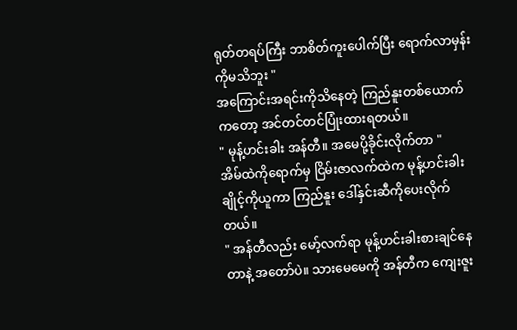ရုတ်တရပ်ကြီး ဘာစိတ်ကူးပေါက်ပြီး ရောက်လာမှန်းကိုမသိဘူး "
အကြောင်းအရင်းကိုသိနေတဲ့ ကြည်နူးတစ်ယောက်ကတော့ အင်တင်တင်ပြုံးထားရတယ်။
" မုန့်ဟင်းခါး အန်တီ။ အမေပို့ခိုင်းလိုက်တာ "
အိမ်ထဲကိုရောက်မှ ငြိမ်းဇာလက်ထဲက မုန့်ဟင်းခါးချိုင့်ကိုယူကာ ကြည်နူး ဒေါ်နှင်းဆီကိုပေးလိုက်တယ်။
" အန်တီလည်း မော့်လက်ရာ မုန့်ဟင်းခါးစားချင်နေတာနဲ့ အတော်ပဲ။ သားမေမေကို အန်တီက ကျေးဇူး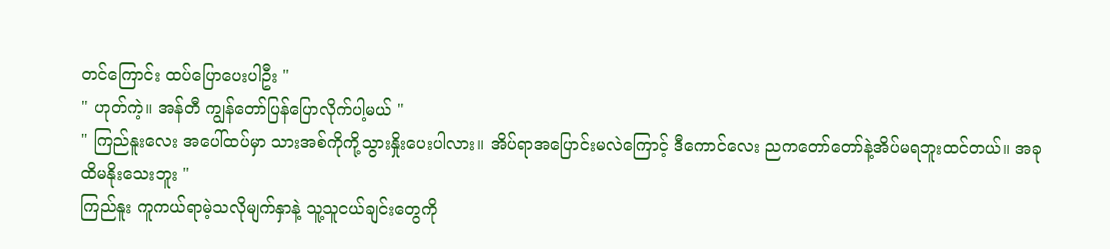တင်ကြောင်း ထပ်ပြောပေးပါဦး "
" ဟုတ်ကဲ့။ အန်တီ ကျွန်တော်ပြန်ပြောလိုက်ပါ့မယ် "
" ကြည်နူးလေး အပေါ်ထပ်မှာ သားအစ်ကိုကို့သွားနှိုးပေးပါလား။ အိပ်ရာအပြောင်းမလဲကြောင့် ဒီကောင်လေး ညကတော်တော်နဲ့အိပ်မရဘူးထင်တယ်။ အခုထိမနိုးသေးဘူး "
ကြည်နူး ကူကယ်ရာမဲ့သလိုမျက်နှာနဲ့ သူ့သူငယ်ချင်းတွေကို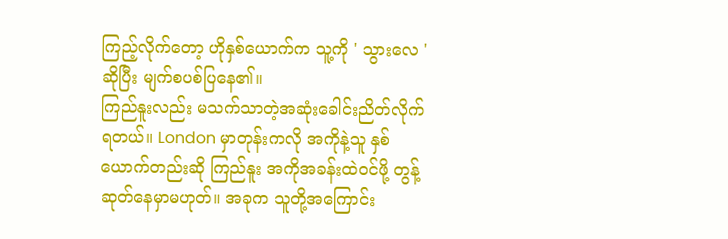ကြည့်လိုက်တော့ ဟိုနှစ်ယောက်က သူ့ကို ' သွားလေ ' ဆိုပြီး မျက်စပစ်ပြနေ၏။
ကြည်နူးလည်း မသက်သာတဲ့အဆုံးခေါင်းညိတ်လိုက်ရတယ်။ London မှာတုန်းကလို အကိုနဲ့သူ နှစ်ယောက်တည်းဆို ကြည်နူး အကိုအခန်းထဲဝင်ဖို့ တွန့်ဆုတ်နေမှာမဟုတ်။ အခုက သူတို့အကြောင်း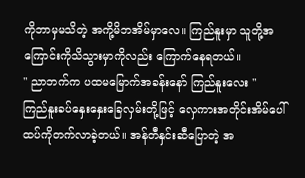ကိုဘာမှမသိတဲ့ အကို့မိဘအိမ်မှာလေ။ ကြည်နူးမှာ သူတို့အကြောင်းကိုသိသွားမှာကိုလည်း ကြောက်နေရတယ်။
" ညာဘက်က ပထမမြောက်အခန်းနော် ကြည်နူးလေး "
ကြည်နူးခပ်နှေးနှေးခြေလှမ်းတို့ဖြင့် လှေကားအတိုင်းအိမ်ပေါ်ထပ်ကိုတက်လာခဲ့တယ်။ အန်တီနှင်းဆီပြောတဲ့ အ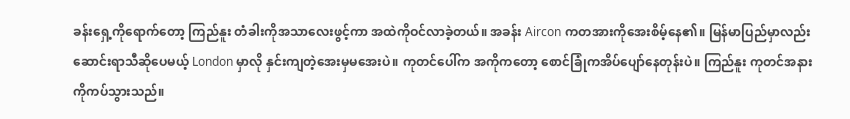ခန်းရှေ့ကိုရောက်တော့ ကြည်နူး တံခါးကိုအသာလေးဖွင့်ကာ အထဲကိုဝင်လာခဲ့တယ်။ အခန်း Aircon ကတအားကိုအေးစိမ့်နေ၏။ မြန်မာပြည်မှာလည်း ဆောင်းရာသီဆိုပေမယ့် London မှာလို နှင်းကျတဲ့အေးမှမအေးပဲ။ ကုတင်ပေါ်က အကိုကတော့ စောင်ခြုံကအိပ်ပျော်နေတုန်းပဲ။ ကြည်နူး ကုတင်အနားကိုကပ်သွားသည်။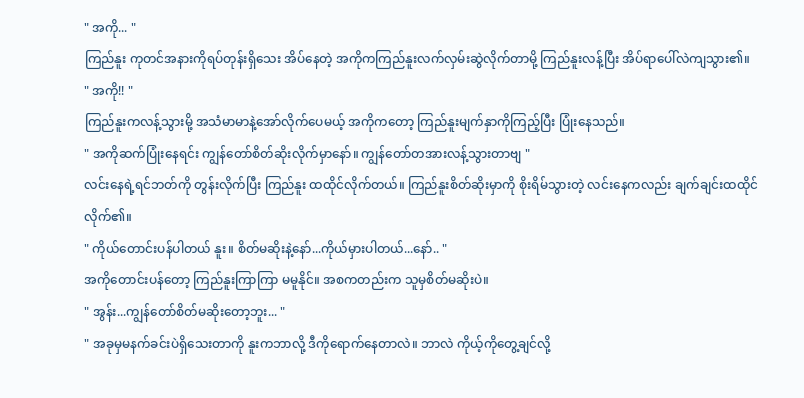" အကို... "
ကြည်နူး ကုတင်အနားကိုရပ်တုန်းရှိသေး အိပ်နေတဲ့ အကိုကကြည်နူးလက်လှမ်းဆွဲလိုက်တာမို့ ကြည်နူးလန့်ပြီး အိပ်ရာပေါ်လဲကျသွား၏။
" အကို!! "
ကြည်နူးကလန့်သွားမို့ အသံမာမာနဲ့အော်လိုက်ပေမယ့် အကိုကတော့ ကြည်နူးမျက်နှာကိုကြည့်ပြီး ပြုံးနေသည်။
" အကိုဆက်ပြုံးနေရင်း ကျွန်တော်စိတ်ဆိုးလိုက်မှာနော်။ ကျွန်တော်တအားလန့်သွားတာဗျ "
လင်းနေရဲ့ရင်ဘတ်ကို တွန်းလိုက်ပြီး ကြည်နူး ထထိုင်လိုက်တယ်။ ကြည်နူးစိတ်ဆိုးမှာကို စိုးရိမ်သွားတဲ့ လင်းနေကလည်း ချက်ချင်းထထိုင်လိုက်၏။
" ကိုယ်တောင်းပန်ပါတယ် နူး။ စိတ်မဆိုးနဲ့နော်...ကိုယ်မှားပါတယ်...နော်.. "
အကိုတောင်းပန်တော့ ကြည်နူးကြာကြာ မမူနိုင်။ အစကတည်းက သူမှစိတ်မဆိုးပဲ။
" အွန်း...ကျွန်တော်စိတ်မဆိုးတော့ဘူး... "
" အခုမှမနက်ခင်းပဲရှိသေးတာကို နူးကဘာလို့ ဒီကိုရောက်နေတာလဲ။ ဘာလဲ ကိုယ့်ကိုတွေ့ချင်လို့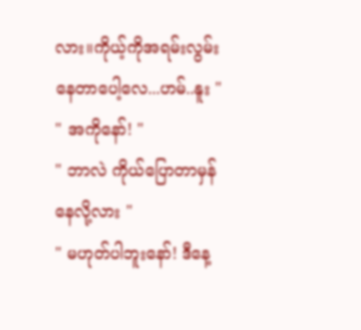လား။ကိုယ့်ကိုအရမ်းလွမ်းနေတာပေါ့လေ...ဟမ်..နူး "
" အကိုနော်! "
" ဘာလဲ ကိုယ်ပြောတာမှန်နေလို့လား "
" မဟုတ်ပါဘူးနော်! ဒီနေ့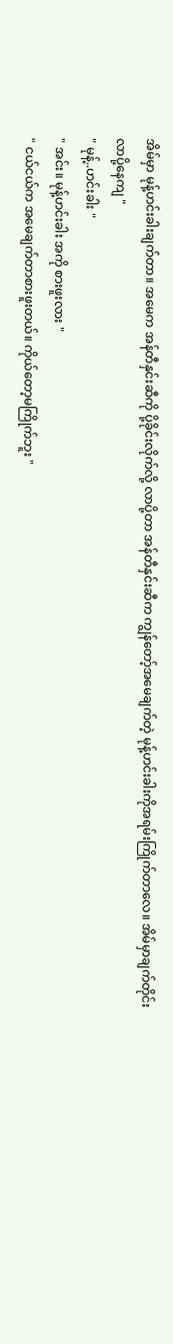အိမ်မှာ မုန့်ဟင်းခါးချက်တာ။ အမေက အန်တီနှင်းဆီကို ပို့ခိုင်းလိုက်လို့ လာပို့တာ အန်တီနှင်းဆီက ကျွန်တော့်အမေချက်တဲ့ မုန့်ဟင်းခါးကိုအရမ်းကြိုက်တာလေ။ အိမ်မှာချက်တိုင်း လာပို့နေကျ "
" မုန့်..ဟင်းခါး "
" အင်း။ မုန့်ဟင်းခါး အကို စားဖူးလား "
" ငယ်ငယ်က အမေချက်တာစားဖူးတယ်။ ကိုယ်တော့မကြိုက်ဘူး "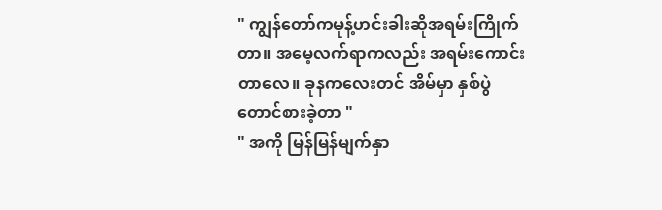" ကျွန်တော်ကမုန့်ဟင်းခါးဆိုအရမ်းကြိုက်တာ။ အမေ့လက်ရာကလည်း အရမ်းကောင်းတာလေ။ ခုနကလေးတင် အိမ်မှာ နှစ်ပွဲတောင်စားခဲ့တာ "
" အကို မြန်မြန်မျက်နှာ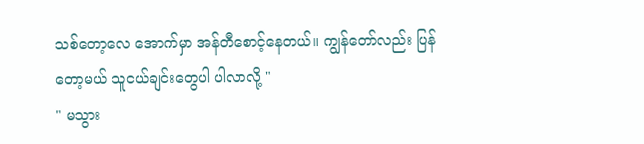သစ်တော့လေ အောက်မှာ အန်တီစောင့်နေတယ်။ ကျွန်တော်လည်း ပြန်တော့မယ် သူငယ်ချင်းတွေပါ ပါလာလို့ "
" မသွား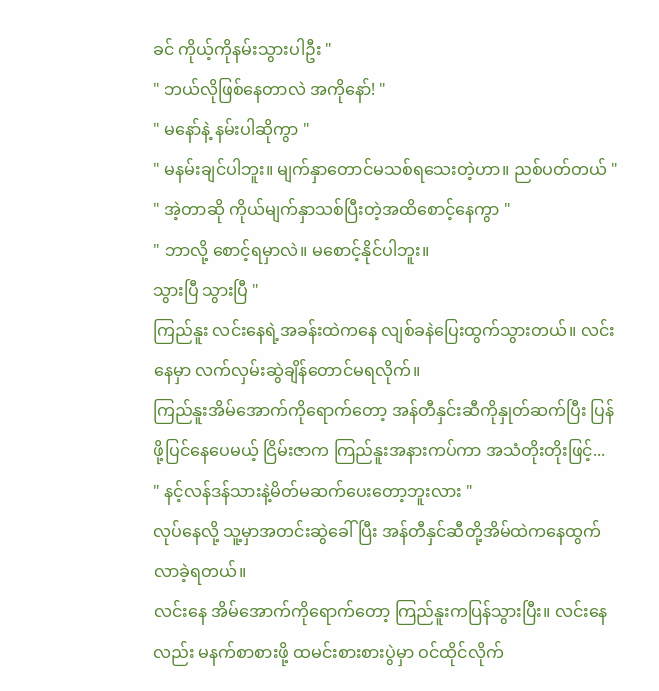ခင် ကိုယ့်ကိုနမ်းသွားပါဦး "
" ဘယ်လိုဖြစ်နေတာလဲ အကိုနော်! "
" မနော်နဲ့ နမ်းပါဆိုကွာ "
" မနမ်းချင်ပါဘူး။ မျက်နှာတောင်မသစ်ရသေးတဲ့ဟာ။ ညစ်ပတ်တယ် "
" အဲ့တာဆို ကိုယ်မျက်နှာသစ်ပြီးတဲ့အထိစောင့်နေကွာ "
" ဘာလို့ စောင့်ရမှာလဲ။ မစောင့်နိုင်ပါဘူး။
သွားပြီ သွားပြီ "
ကြည်နူး လင်းနေရဲ့အခန်းထဲကနေ လျစ်ခနဲပြေးထွက်သွားတယ်။ လင်းနေမှာ လက်လှမ်းဆွဲချိန်တောင်မရလိုက်။
ကြည်နူးအိမ်အောက်ကိုရောက်တော့ အန်တီနှင်းဆီကိုနှုတ်ဆက်ပြီး ပြန်ဖို့ပြင်နေပေမယ့် ငြိမ်းဇာက ကြည်နူးအနားကပ်ကာ အသံတိုးတိုးဖြင့်...
" နင့်လန်ဒန်သားနဲ့မိတ်မဆက်ပေးတော့ဘူးလား "
လုပ်နေလို့ သူ့မှာအတင်းဆွဲခေါ်ပြီး အန်တီနှင်ဆီတို့အိမ်ထဲကနေထွက်လာခဲ့ရတယ်။
လင်းနေ အိမ်အောက်ကိုရောက်တော့ ကြည်နူးကပြန်သွားပြီး။ လင်းနေလည်း မနက်စာစားဖို့ ထမင်းစားစားပွဲမှာ ဝင်ထိုင်လိုက်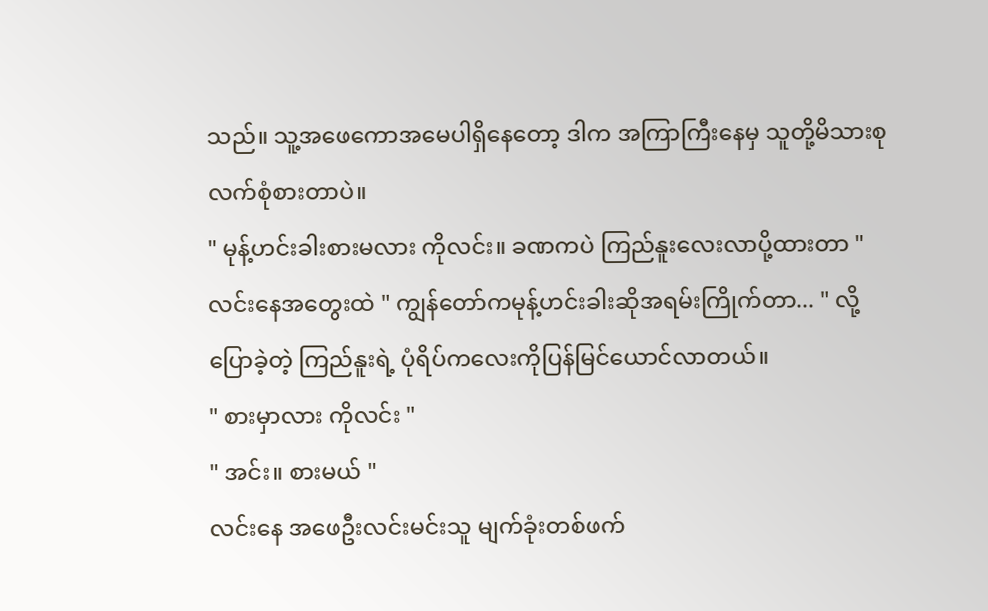သည်။ သူ့အဖေကောအမေပါရှိနေတော့ ဒါက အကြာကြီးနေမှ သူတို့မိသားစုလက်စုံစားတာပဲ။
" မုန့်ဟင်းခါးစားမလား ကိုလင်း။ ခဏကပဲ ကြည်နူးလေးလာပို့ထားတာ "
လင်းနေအတွေးထဲ " ကျွန်တော်ကမုန့်ဟင်းခါးဆိုအရမ်းကြိုက်တာ... " လို့ပြောခဲ့တဲ့ ကြည်နူးရဲ့ ပုံရိပ်ကလေးကိုပြန်မြင်ယောင်လာတယ်။
" စားမှာလား ကိုလင်း "
" အင်း။ စားမယ် "
လင်းနေ အဖေဦးလင်းမင်းသူ မျက်ခုံးတစ်ဖက်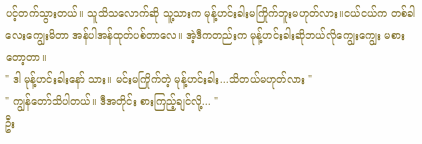ပင့်တက်သွားတယ်။ သူသိသလောက်ဆို သူ့သားက မုန့်ဟင်းခါးမကြိုက်ဘူးမဟုတ်လား။ငယ်ငယ်က တစ်ခါလေးကျွေးမိတာ အန်ပါအန်ထုတ်ပစ်တာလေ။ အဲ့ဒီကတည်းက မုန့်ဟင်းခါးဆိုဘယ်လိုကျွေးကျွေး မစားတော့တာ။
" ဒါ မုန့်ဟင်းခါးနော် သား။ မင်းမကြိုက်တဲ့ မုန့်ဟင်းခါး...သိတယ်မဟုတ်လား "
" ကျွန်တော်သိပါတယ်။ ဒီအတိုင်း စားကြည့်ချင်လို့... "
ဦး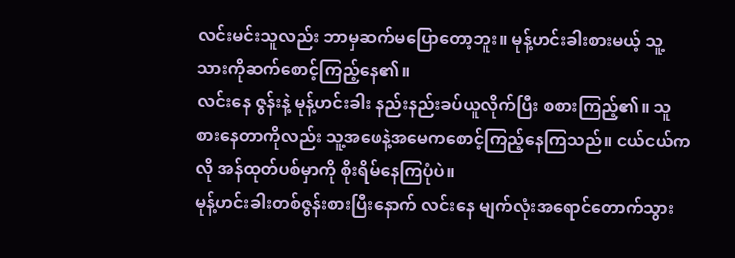လင်းမင်းသူလည်း ဘာမှဆက်မပြောတော့ဘူး။ မုန့်ဟင်းခါးစားမယ့် သူ့သားကိုဆက်စောင့်ကြည့်နေ၏။
လင်းနေ ဇွန်းနဲ့ မုန့်ဟင်းခါး နည်းနည်းခပ်ယူလိုက်ပြီး စစားကြည့်၏။ သူစားနေတာကိုလည်း သူ့အဖေနဲ့အမေကစောင့်ကြည့်နေကြသည်။ ငယ်ငယ်ကလို အန်ထုတ်ပစ်မှာကို စိုးရိမ်နေကြပုံပဲ။
မုန့်ဟင်းခါးတစ်ဇွန်းစားပြီးနောက် လင်းနေ မျက်လုံးအရောင်တောက်သွား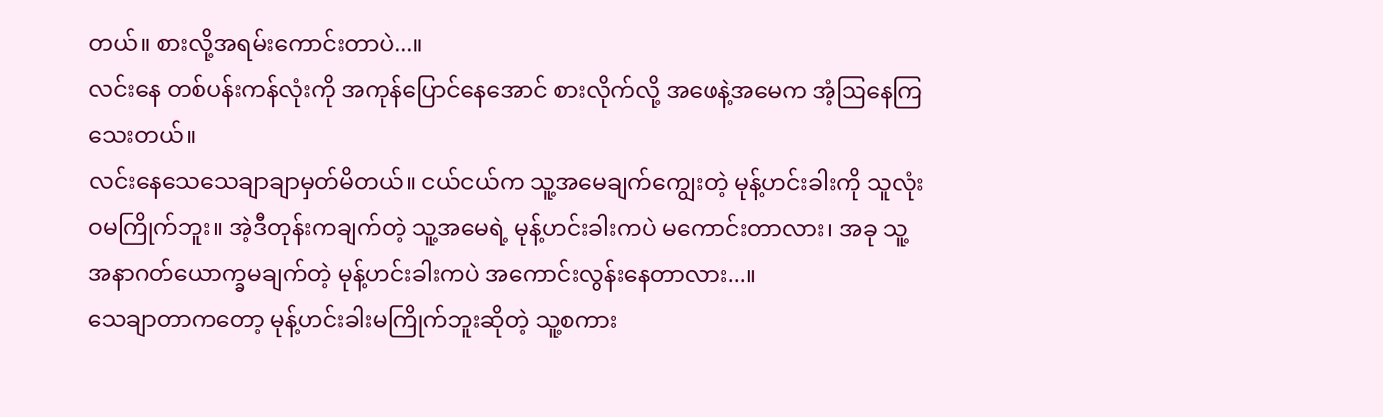တယ်။ စားလို့အရမ်းကောင်းတာပဲ...။
လင်းနေ တစ်ပန်းကန်လုံးကို အကုန်ပြောင်နေအောင် စားလိုက်လို့ အဖေနဲ့အမေက အံ့ဩနေကြသေးတယ်။
လင်းနေသေသေချာချာမှတ်မိတယ်။ ငယ်ငယ်က သူ့အမေချက်ကျွေးတဲ့ မုန့်ဟင်းခါးကို သူလုံးဝမကြိုက်ဘူး။ အဲ့ဒီတုန်းကချက်တဲ့ သူ့အမေရဲ့ မုန့်ဟင်းခါးကပဲ မကောင်းတာလား၊ အခု သူ့အနာဂတ်ယောက္ခမချက်တဲ့ မုန့်ဟင်းခါးကပဲ အကောင်းလွန်းနေတာလား...။
သေချာတာကတော့ မုန့်ဟင်းခါးမကြိုက်ဘူးဆိုတဲ့ သူ့စကား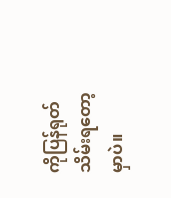ကိုပြန်ရုတ်သိမ်းရတော့မှာပဲ။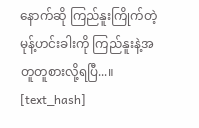နောက်ဆို ကြည်နူးကြိုက်တဲ့ မုန့်ဟင်းခါးကို ကြည်နူးနဲ့အတူတူစားလို့ရပြီ...။
[text_hash]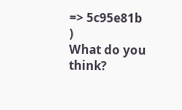=> 5c95e81b
)
What do you think?